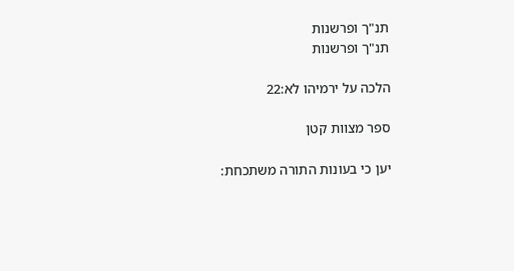תנ"ך ופרשנות
תנ"ך ופרשנות

הלכה על ירמיהו לא:22

ספר מצוות קטן

יען כי בעונות התורה משתכחת: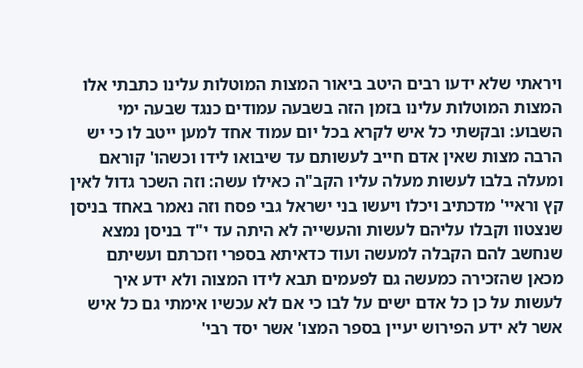ויראתי שלא ידעו רבים היטב ביאור המצות המוטלות עלינו כתבתי אלו המצות המוטלות עלינו בזמן הזה בשבעה עמודים כנגד שבעה ימי השבוע: ובקשתי כל איש לקרא בכל יום עמוד אחד למען ייטב לו כי יש הרבה מצות שאין אדם חייב לעשותם עד שיבואו לידו וכשהו' קוראם ומעלה בלבו לעשות מעלה עליו הקב"ה כאילו עשה: וזה השכר גדול לאין קץ וראיי' מדכתיב ויכלו ויעשו בני ישראל גבי פסח וזה נאמר באחד בניסן שנצטוו וקבלו עליהם לעשות והעשייה לא היתה עד י"ד בניסן נמצא שנחשב להם הקבלה למעשה ועוד כדאיתא בספרי וזכרתם ועשיתם מכאן שהזכירה כמעשה גם לפעמים תבא לידו המצוה ולא ידע איך לעשות על כן כל אדם ישים על לבו כי אם לא עכשיו אימתי גם כל איש אשר לא ידע הפירוש יעיין בספר המצו' אשר יסד רבי'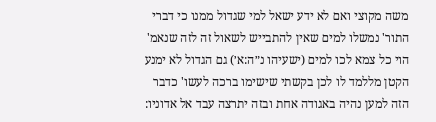משה מקוצי ואם לא ידע ישאל למי שגדול ממנו כי דברי התור' נמשלו למים שאין להתבייש לשאול זה לזה שנאמ' הוי כל צמא לכו למים (ישעיהו נ״ה:א׳) גם הגדול לא ימנע הקטן מללמד לו לכן בקשתי שישימו ברכה לעשו' כדבר הזה למען נהיה באגודה אחת ובזה יתרצה עבד אל אדוניו: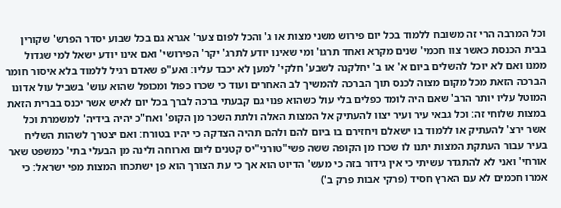וכל המרבה הרי זה משובח ללמוד בכל יום פירוש משני מצות או ג' והכל לפום צער' אגרא גם בכל שבוע יסדר הפרש' שקורין בבית הכנסת כאשר צוו חכמי' שנים מקרא ואחד תרגו' ומי שאינו יודע לתרג' יקר' הפירושי' ואם אינו יודע ישאל למי שגדול ממנו ואם לא יוכל להשלים ביום א' או ב' יחלקנה לשבע' חלקי' למען לא יכבד עליו: ואע"פ שאדם רגיל ללמוד בלא איסור חומר הברכה הזאת מכל מקום מצוה לכנס תוך הברכה להמשיך לב האחרים ועוד כי שכרו כפול ומכופל שהוא עוש' בשביל עול אדונו המוטל עליו יותר הרב' שאם היה לומד כפלים בלי עול כשהוא פנוי גם קבעתי ברכה לברך בכל יום לאיש אשר יכנס בברית הזאת במצות שלוחי זה: וכל גבאי עיר ועיר יצוו להעתיק אל המצות האלה ולתת השכר מן הקופ' ואח"כ יהיה בידיה' למשמרת וכל אשר ירצ' להעתיק או ללמוד בו ישאלם ויחזירם בו ביום להם ולהם תהיה הצדקה כי יהיו בטורח: ואם יצטרך לשהות השליח בעיר עבור העתקת המצות יתנו לו שכרו מן הקופה ששה פשי"טורני"יס קטנים ליום וארוחה ולינה מן הבעלי בתי' כמשפט שאר אורחי' ואני לא להתגדר עשיתי כי אין גידור בזה כי מעש' הדיוט הוא אך כי עת הצורך הוא פן ישתכחו המצות מפי ישראל: כי אמרו חכמים לא עם הארץ חסיד (פרקי אבות פרק ב')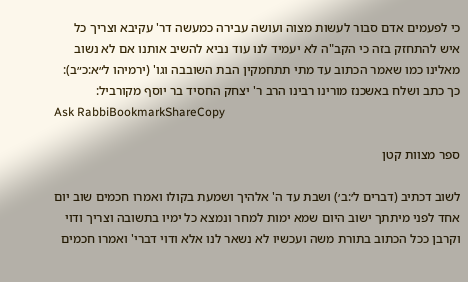כי לפעמים אדם סבור לעשות מצוה ועושה עבירה כמעשה דר' עקיבא וצריך כל איש להתחזק בזה כי הקב"ה לא יעמיד לנו עוד נביא להשיב אותנו אם לא נשוב מאלינו כמו שאמר הכתוב עד מתי תתחמקין הבת השובבה וגו' (ירמיהו ל״א:כ״ב): כך כתב ושלח באשכנז מורינו רבינו הרב ר' יצחק החסיד בר יוסף מקורביל:
Ask RabbiBookmarkShareCopy

ספר מצוות קטן

לשוב דכתיב (דברים ל׳:ב׳) ושבת עד ה' אלהיך ושמעת בקולו ואמרו חכמים שוב יום אחד לפני מיתתך ישוב היום שמא ימות למחר ונמצא כל ימיו בתשובה וצריך ודוי וקרבן ככל הכתוב בתורת משה ועכשיו לא נשאר לנו אלא ודוי דברי' ואמרו חכמים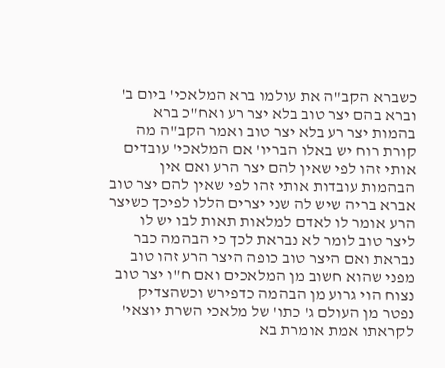כשברא הקב"ה את עולמו ברא המלאכי' ביום ב' וברא בהם יצר טוב בלא יצר רע ואח"כ ברא בהמות יצר רע בלא יצר טוב ואמר הקב"ה מה קורת רוח יש באלו הבריו' אם המלאכי' עובדים אותי זהו לפי שאין להם יצר הרע ואם אין הבהמות עובדות אותי זהו לפי שאין להם יצר טוב אברא בריה שיש לה שני יצרים הללו לפיכך כשיצר הרע אומר לו לאדם למלאות תאות לבו יש לו ליצר טוב לומר לא נבראת לכך כי הבהמה כבר נבראת ואם היצר טוב כופה היצר הרע זהו טוב מפני שהוא חשוב מן המלאכים ואם ח"ו יצר טוב נצוח הוי גרוע מן הבהמה כדפירש וכשהצדיק נפטר מן העולם ג' כתו' של מלאכי השרת יוצאי' לקראתו אמת אומרת בא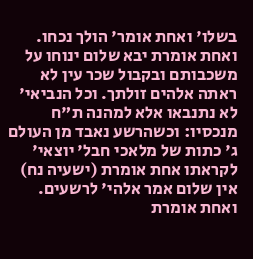בשלו' ואחת אומר' הולך נכחו. ואחת אומרת יבא שלום ינוחו על משכבותם ובקבול שכר עין לא ראתה אלהים זולתך. וכל הנביאי' לא נתנבאו אלא למהנה ת"ח מנכסיו: וכשהרשע נאבד מן העולם ג' כתות של מלאכי חבל' יוצאי' לקראתו אחת אומרת (ישעיה נח) אין שלום אמר אלהי' לרשעים. ואחת אומרת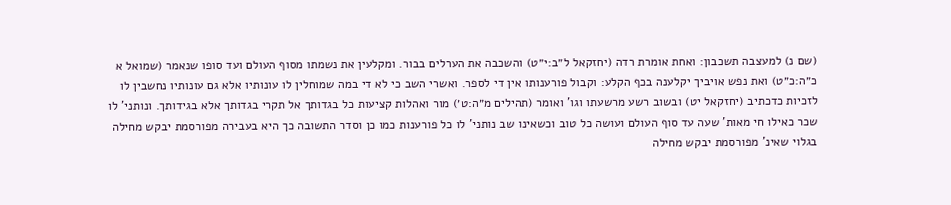(שם נ) למעצבה תשכבון: ואחת אומרת רדה (יחזקאל ל״ב:י״ט) והשכבה את הערלים בבור. ומקלעין את נשמתו מסוף העולם ועד סופו שנאמר (שמואל א כ״ה:כ״ט) ואת נפש אויביך יקלענה בכף הקלע: וקבול פורענותו אין די לספר. ואשרי השב כי לא די במה שמוחלין לו עונותיו אלא גם עונותיו נחשבין לו לזכיות כדכתיב (יחזקאל יט) ובשוב רשע מרשעתו וגו' ואומר (תהילים מ״ה:ט׳) מור ואהלות קציעות כל בגדותך אל תקרי בגדותך אלא בגידותך. ונותני' לו שכר כאילו חי מאות' שעה עד סוף העולם ועושה כל טוב וכשאינו שב נותני' לו כל פורענות כמו כן וסדר התשובה כך היא בעבירה מפורסמת יבקש מחילה בגלוי שאינ' מפורסמת יבקש מחילה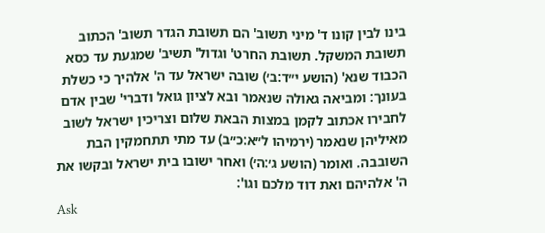בינו לבין קונו ד' מיני תשוב' הם תשובת הגדר תשוב' הכתוב תשובת המשקל. תשובת החרט' וגדול' תשיב' שמגעת עד כסא הכבוד שנא' (הושע י״ד:ב׳) שובה ישראל עד ה' אלהיך כי כשלת בעונך: ומביאה גאולה שנאמר ובא לציון גואל ודברי' שבין אדם לחבירו אכתוב לקמן במצות הבאת שלום וצריכין ישראל לשוב מאיליהן שנאמר (ירמיהו ל״א:כ״ב) עד מתי תתחמקין הבת השובבה. ואומר (הושע ג׳:ה׳) ואחר ישובו בית ישראל ובקשו את ה' אלהיהם ואת דוד מלכם וגו':
Ask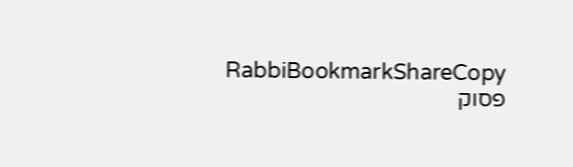RabbiBookmarkShareCopy
פסוק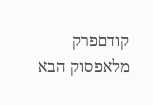קודםפרק מלאפסוק הבא